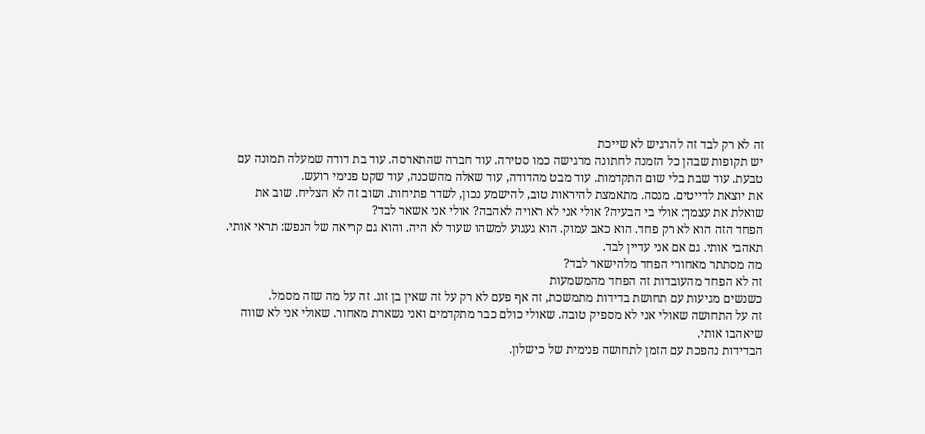זה לא רק לבד זה להרגיש לא שייכת
יש תקופות שבהן כל הזמנה לחתונה מרגישה כמו סטירה. עוד חברה שהתארסה. עוד בת דודה שמעלה תמונה עם טבעת. עוד שבת בלי שום התקדמות. עוד מבט מהדודה, עוד שאלה מהשכנה, עוד שקט פנימי רועש.
את יוצאת לדייטים. מנסה. מתאמצת להיראות טוב, להישמע נכון, לשדר פתיחות. ושוב זה לא הצליח. שוב את שואלת את עצמך: אולי בי הבעיה? אולי אני לא ראויה לאהבה? אולי אני אשאר לבד?
הפחד הזה הוא לא רק פחד. הוא כאב עמוק. הוא געגוע למשהו שעוד לא היה. והוא גם קריאה של הנפש: תראי אותי. תאהבי אותי. גם אם אני עדיין לבד.
מה מסתתר מאחורי הפחד מלהישאר לבד?
זה לא הפחד מהעובדות זה הפחד מהמשמעות
כשנשים מגיעות עם תחושת בדידות מתמשכת, זה אף פעם לא רק על זה שאין בן זוג. זה על מה שזה מסמל.
זה על התחושה שאולי אני לא מספיק טובה. שאולי כולם כבר מתקדמים ואני נשארת מאחור. שאולי אני לא שווה שיאהבו אותי.
הבדידות נהפכת עם הזמן לתחושה פנימית של כישלון.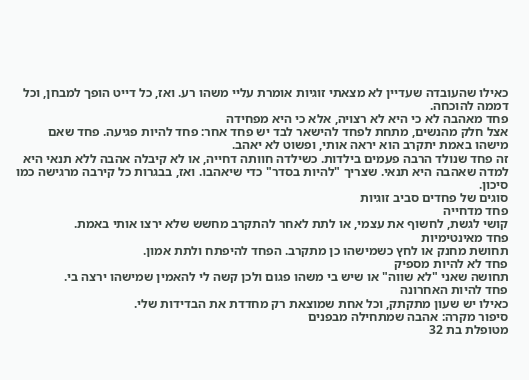כאילו שהעובדה שעדיין לא מצאתי זוגיות אומרת עליי משהו רע. ואז, כל דייט הופך למבחן, וכל דממה להוכחה.
פחד מאהבה לא כי היא לא רצויה, אלא כי היא מפחידה
אצל חלק מהנשים, מתחת לפחד להישאר לבד יש פחד אחר: פחד להיות פגיעה. פחד שאם מישהו באמת יתקרב הוא יראה אותי, ופשוט לא יאהב.
זה פחד שנולד הרבה פעמים בילדות. כשילדה חוותה דחייה, או לא קיבלה אהבה ללא תנאי היא למדה שאהבה היא תנאי. שצריך "להיות בסדר" כדי שיאהבו. ואז, בבגרות כל קירבה מרגישה כמו סיכון.
סוגים של פחדים סביב זוגיות
פחד מדחייה
קושי לגשת, לחשוף את עצמי, או לתת לאחר להתקרב מחשש שלא ירצו אותי באמת.
פחד מאינטימיות
תחושת מחנק או לחץ כשמישהו כן מתקרב. הפחד להיפתח ולתת אמון.
פחד לא להיות מספיק
תחושה שאני "לא שווה" או שיש בי משהו פגום ולכן קשה לי להאמין שמישהו ירצה בי.
פחד להיות האחרונה
כאילו יש שעון מתקתק, וכל אחת שמוצאת רק מחדדת את הבדידות שלי.
סיפור מקרה: אהבה שמתחילה מבפנים
מטופלת בת 32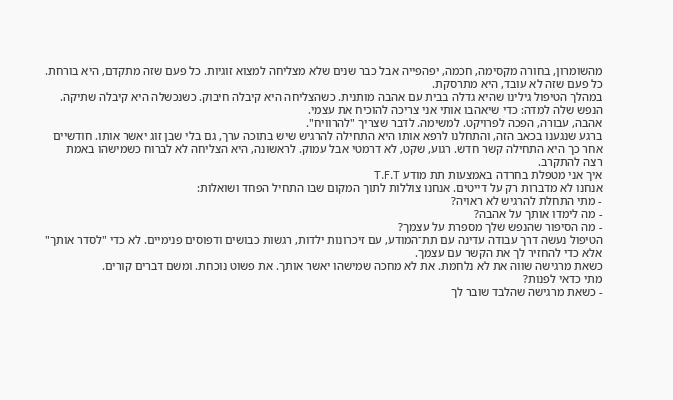מהשומרון, בחורה מקסימה, חכמה, יפהפייה אבל כבר שנים שלא מצליחה למצוא זוגיות. כל פעם שזה מתקדם, היא בורחת. כל פעם שזה לא עובד, היא מתרסקת.
במהלך הטיפול גילינו שהיא גדלה בבית עם אהבה מותנית. כשהצליחה היא קיבלה חיבוק. כשנכשלה היא קיבלה שתיקה. הנפש שלה למדה: כדי שיאהבו אותי אני צריכה להוכיח את עצמי.
אהבה, עבורה, הפכה לפרויקט. למשימה. לדבר שצריך "להרוויח".
ברגע שנגענו בכאב הזה, והתחלנו לרפא אותו היא התחילה להרגיש שיש בתוכה ערך, גם בלי שבן זוג יאשר אותו. חודשיים אחר כך היא התחילה קשר חדש. רגוע, שקט, לא דרמטי אבל עמוק. לראשונה, היא הצליחה לא לברוח כשמישהו באמת רצה להתקרב.
איך אני מטפלת בחרדה באמצעות תת מודע T.F.T
אנחנו לא מדברות רק על דייטים. אנחנו צוללות לתוך המקום שבו התחיל הפחד ושואלות:
- מתי התחלת להרגיש לא ראויה?
- מה לימדו אותך על אהבה?
- מה הסיפור שהנפש שלך מספרת על עצמך?
הטיפול נעשה דרך עבודה עדינה עם תת־המודע, עם זיכרונות ילדות, רגשות כבושים ודפוסים פנימיים. לא כדי "לסדר אותך" אלא כדי להחזיר לך את הקשר עם עצמך.
כשאת מרגישה שווה את לא נלחמת. את לא מחכה שמישהו יאשר אותך. את פשוט נוכחת. ומשם דברים קורים.
מתי כדאי לפנות?
- כשאת מרגישה שהלבד שובר לך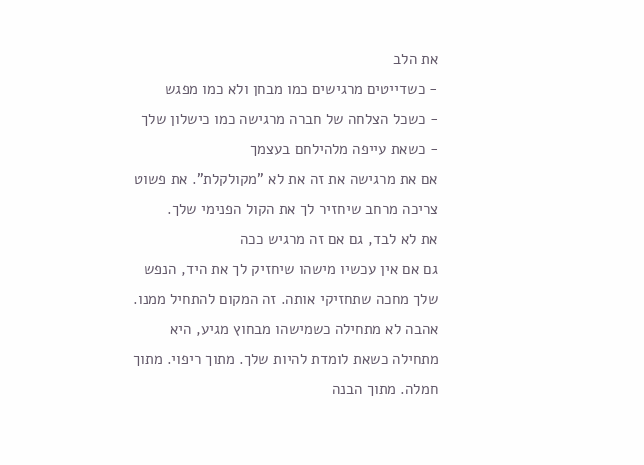את הלב
- כשדייטים מרגישים כמו מבחן ולא כמו מפגש
- כשכל הצלחה של חברה מרגישה כמו כישלון שלך
- כשאת עייפה מלהילחם בעצמך
אם את מרגישה את זה את לא "מקולקלת". את פשוט צריכה מרחב שיחזיר לך את הקול הפנימי שלך.
את לא לבד, גם אם זה מרגיש ככה
גם אם אין עכשיו מישהו שיחזיק לך את היד, הנפש שלך מחכה שתחזיקי אותה. זה המקום להתחיל ממנו.
אהבה לא מתחילה כשמישהו מבחוץ מגיע, היא מתחילה כשאת לומדת להיות שלך. מתוך ריפוי. מתוך חמלה. מתוך הבנה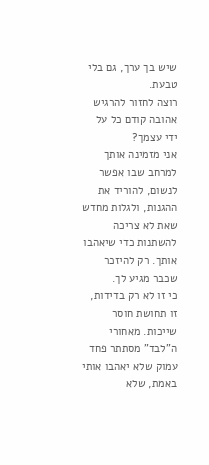שיש בך ערך, גם בלי טבעת.
רוצה לחזור להרגיש אהובה קודם כל על ידי עצמך?
אני מזמינה אותך למרחב שבו אפשר לנשום, להוריד את ההגנות, ולגלות מחדש שאת לא צריכה להשתנות כדי שיאהבו אותך. רק להיזכר שכבר מגיע לך.
כי זו לא רק בדידות, זו תחושת חוסר שייכות. מאחורי ה"לבד" מסתתר פחד עמוק שלא יאהבו אותי באמת, שלא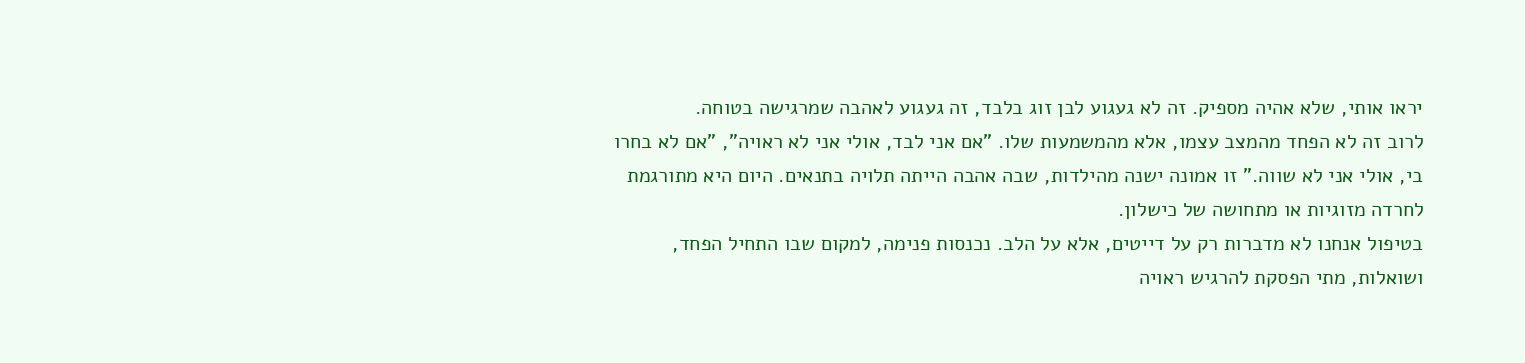יראו אותי, שלא אהיה מספיק. זה לא געגוע לבן זוג בלבד, זה געגוע לאהבה שמרגישה בטוחה.
לרוב זה לא הפחד מהמצב עצמו, אלא מהמשמעות שלו. "אם אני לבד, אולי אני לא ראויה", "אם לא בחרו בי, אולי אני לא שווה." זו אמונה ישנה מהילדות, שבה אהבה הייתה תלויה בתנאים. היום היא מתורגמת לחרדה מזוגיות או מתחושה של כישלון.
בטיפול אנחנו לא מדברות רק על דייטים, אלא על הלב. נכנסות פנימה, למקום שבו התחיל הפחד, ושואלות, מתי הפסקת להרגיש ראויה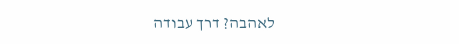לאהבה? דרך עבודה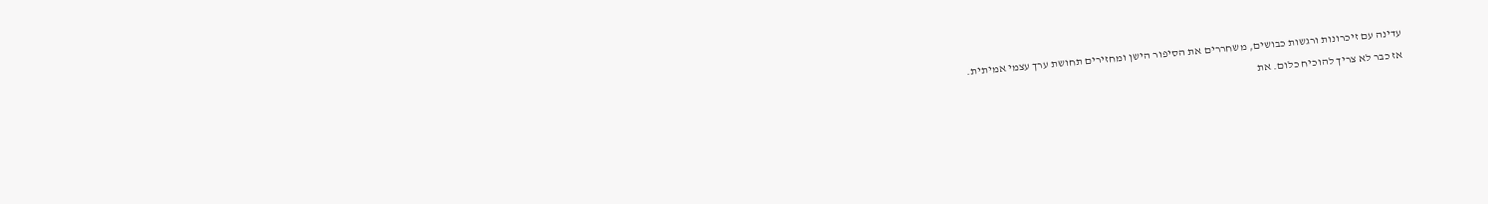עדינה עם זיכרונות ורגשות כבושים, משחררים את הסיפור הישן ומחזירים תחושת ערך עצמי אמיתית.
אז כבר לא צריך להוכיח כלום. את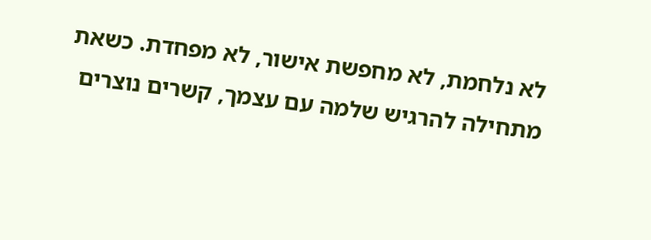לא נלחמת, לא מחפשת אישור, לא מפחדת. כשאת מתחילה להרגיש שלמה עם עצמך, קשרים נוצרים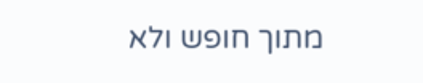מתוך חופש ולא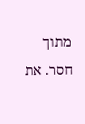מתוך חסר. את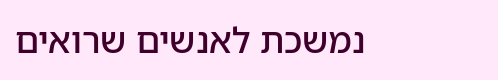נמשכת לאנשים שרואים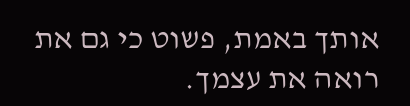אותך באמת, פשוט כי גם את רואה את עצמך.